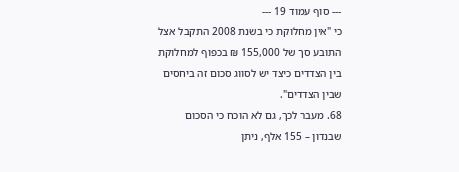--- סוף עמוד 19 ---
כי "אין מחלוקת כי בשנת 2008 התקבל אצל התובע סך של 155,000 ₪ בכפוף למחלוקת בין הצדדים כיצד יש לסווג סכום זה ביחסים שבין הצדדים".
68. מעבר לכך, גם לא הוכח כי הסכום שבנדון – 155 אלף, ניתן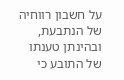על חשבון רווחיה של הנתבעת, ובהינתן טענתו של התובע כי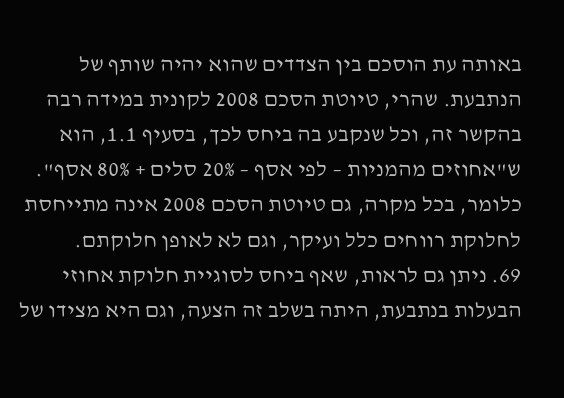באותה עת הוסכם בין הצדדים שהוא יהיה שותף של הנתבעת. שהרי, טיוטת הסכם 2008 לקונית במידה רבה בהקשר זה, וכל שנקבע בה ביחס לכך, בסעיף 1.1, הוא ש"אחוזים מהמניות – לפי אסף – 20% סלים + 80% אסף". כלומר, בכל מקרה, גם טיוטת הסכם 2008 אינה מתייחסת לחלוקת רווחים כלל ועיקר, וגם לא לאופן חלוקתם.
69. ניתן גם לראות, שאף ביחס לסוגיית חלוקת אחוזי הבעלות בנתבעת, היתה בשלב זה הצעה, וגם היא מצידו של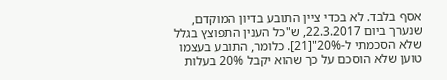אסף בלבד. לא בכדי ציין התובע בדיון המוקדם, שנערך ביום 22.3.2017, ש"כל הענין התפוצץ בגלל שלא הסכמתי ל-20%"[21]. כלומר, התובע בעצמו טוען שלא הוסכם על כך שהוא יקבל 20% בעלות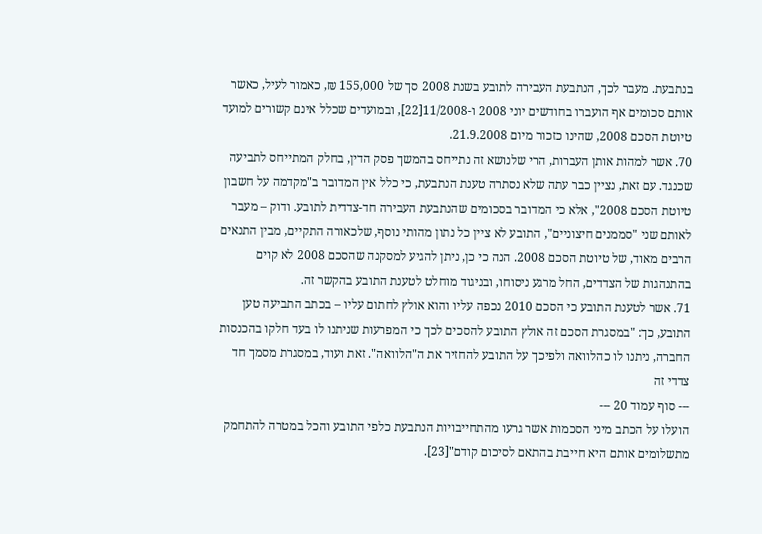בנתבעת. מעבר לכך, הנתבעת העבירה לתובע בשנת 2008 סך של 155,000 ₪, כאמור לעיל, כאשר אותם סכומים אף הועברו בחודשים יוני 2008 ו-11/2008[22], ובמועדים שכלל אינם קשורים למועד טיוטת הסכם 2008, שהינו כזכור מיום 21.9.2008.
70. אשר למהות אותן העברות, הרי שלנושא זה נתייחס בהמשך פסק הדין, בחלק המתייחס לתביעה שכנגד. עם זאת, נציין כבר עתה שלא נסתרה טענת הנתבעת, כי כלל אין המדובר ב"מקדמה על חשבון טיוטת הסכם 2008", אלא כי המדובר בסכומים שהנתבעת העבירה חד-צדדית לתובע. ודוק – מעבר לאותם שני "סממנים חיצוניים", התובע לא ציין כל נתון מהותי נוסף, שלכאורה התקיים, מבין התנאים הרבים מאוד, של טיוטת הסכם 2008. הנה כי כן, ניתן להגיע למסקנה שהסכם 2008 לא קוים בהתנהגות של הצדדים, החל מרגע ניסוחו, ובניגוד מוחלט לטענת התובע בהקשר זה.
71. אשר לטענת התובע כי הסכם 2010 נכפה עליו והוא אולץ לחתום עליו – בכתב התביעה טען התובע, כך: "במסגרת הסכם זה אולץ התובע להסכים לכך כי המפרעות שניתנו לו בעד חלקו בהכנסות החברה, ניתנו לו כהלוואה ולפיכך על התובע להחזיר את ה"הלוואה". זאת ועוד, במסגרת מסמך חד צדדי זה
--- סוף עמוד 20 ---
הועלו על הכתב מיני הסכמות אשר גרעו מהתחייבויות הנתבעת כלפי התובע והכל במטרה להתחמק מתשלומים אותם היא חייבת בהתאם לסיכום קודם"[23].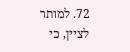72. למותר לציין, כי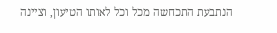הנתבעת התכחשה מכל וכל לאותו הטיעון, וציינה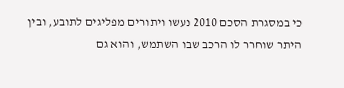כי במסגרת הסכם 2010 נעשו ויתורים מפליגים לתובע, ובין היתר שוחרר לו הרכב שבו השתמש, והוא גם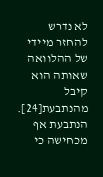לא נדרש להחזר מיידי של ההלוואה שאותה הוא קיבל מהנתבעת[24]. הנתבעת אף מכחישה כי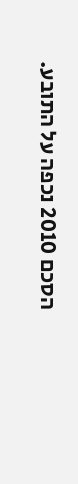הסכם 2010 נכפה על התובע.